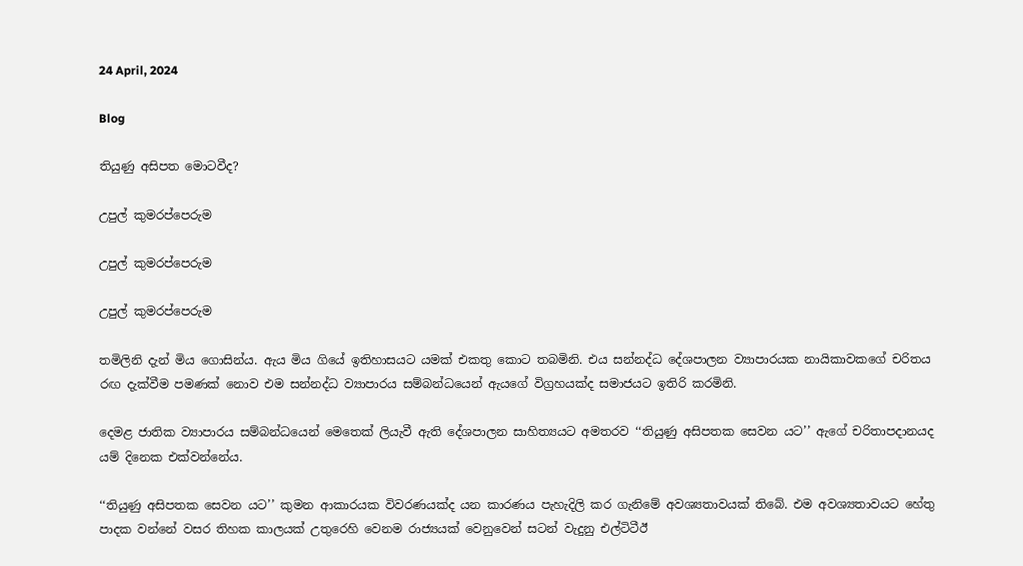24 April, 2024

Blog

තියුණු අසිපත මොටවීද?

උපුල් කුමරප්පෙරුම

උපුල් කුමරප්පෙරුම

උපුල් කුමරප්පෙරුම

තමිලිනි දැන් මිය ගොසින්ය. ඇය මිය ගියේ ඉතිහාසයට යමක් එකතු කොට තබමිනි. එය සන්නද්ධ දේශපාලන ව්‍යාපාරයක නායිකාවකගේ චරිතය රඟ දැක්වීම පමණක් නොව එම සන්නද්ධ ව්‍යාපාරය සම්බන්ධයෙන් ඇයගේ විග්‍රහයක්ද සමාජයට ඉතිරි කරමිනි.

දෙමළ ජාතික ව්‍යාපාරය සම්බන්ධයෙන් මෙතෙක් ලියැවී ඇති දේශපාලන සාහිත්‍යයට අමතරව ‘‘තියුණු අසිපතක සෙවන යට’’ ඇගේ චරිතාපදානයද යම් දිනෙක එක්වන්නේය.

‘‘තියුණු අසිපතක සෙවන යට’’ කුමන ආකාරයක විවරණයක්ද යන කාරණය පැහැදිලි කර ගැනිමේ අවශ්‍යතාවයක් තිබේ. එම අවශ්‍යතාවයට හේතු පාදක වන්නේ වසර තිහක කාලයක් උතුරෙහි වෙනම රාජ්‍යයක් වෙනුවෙන් සටන් වැදුනු එල්ටිටීඊ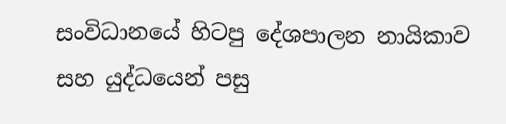සංවිධානයේ හිටපු දේශපාලන නායිකාව සහ යුද්ධයෙන් පසු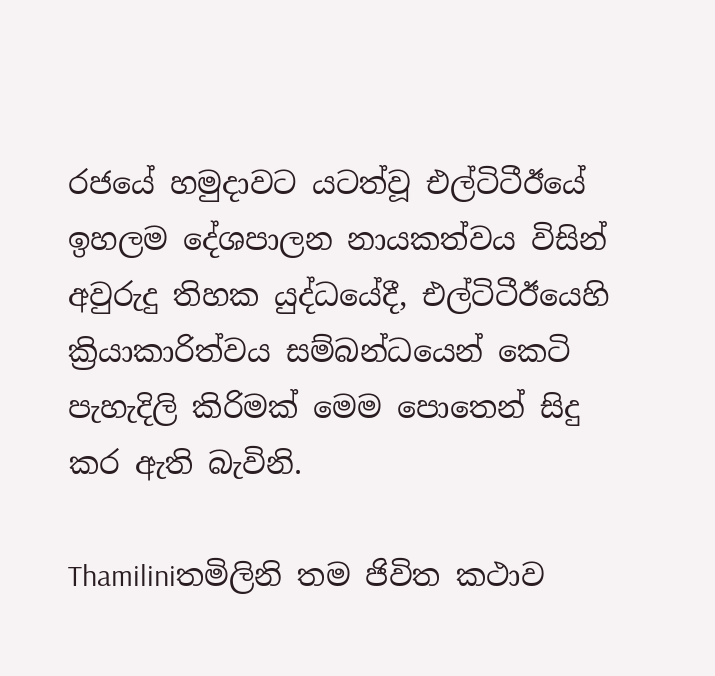රජයේ හමුදාවට යටත්වූ එල්ටිටීඊයේ ඉහලම දේශපාලන නායකත්වය විසින් අවුරුදු තිහක යුද්ධයේදී, එල්ටිටීඊයෙහි ක්‍රියාකාරිත්වය සම්බන්ධයෙන් කෙටි පැහැදිලි කිරිමක් මෙම පොතෙන් සිදු කර ඇති බැවිනි.

Thamiliniතමිලිනි තම ජිවිත කථාව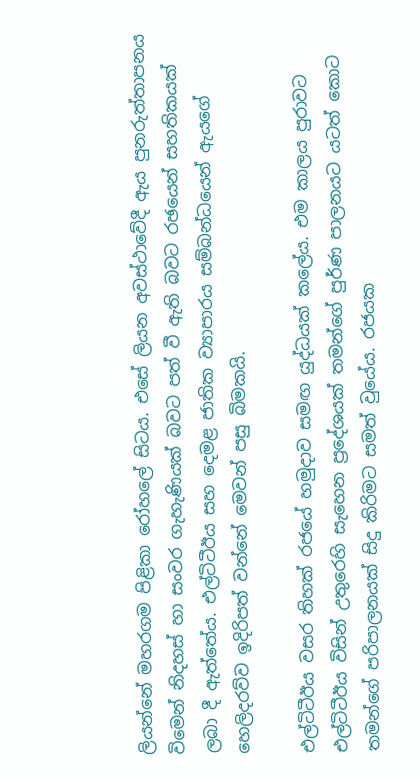ලියන්නේ මහරගම පිළිකා රෝහලේ සිටය. එසේ ලියන අවස්ථාවේදී ඇය පුනරුත්තාපනය විමෙන් නිදහස් හා සංවර ගැහැණියක් බවට පත් වී ඇති බවට රඡයෙන් සහතිකයක් ලබා දී ඇත්තේය. එල්ටිටීඊය සහ දෙමළ ජාතික ව්‍යාපාරය සම්බන්ධයෙන් ඇයගේ හෙලිදරව්ව ඉදිරිපත් වන්නේ මෙවන් පසු බිමකයි.

එල්ටිටීඊය වසර තිහක් රජයේ හමුදාව සමඟ යුද්ධයක් කලේය. එම කාලය පුරාවට එල්ටිටීඊය විසින් උතුරෙහි සැහෙන ප්‍රදේශයක් තමන්ගේ පුර්ණ පාලනයට යටත් කොට තමන්ගේ පරිපාලනයක් සිදු කිරිමට සමත් වුයේය. රජයක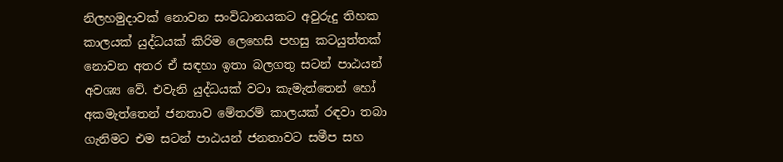නිලහමුදාවක් නොවන සංවිධානයකට අවුරුදු තිහක කාලයක් යුද්ධයක් කිරිම ලෙහෙසි පහසු කටයුත්තක් නොවන අතර ඒ සඳහා ඉතා බලගතු සටන් පාඨයන් අවශ්‍ය වේ. එවැනි යුද්ධයක් වටා කැමැත්තෙන් හෝ අකමැත්තෙන් ජනතාව මේතරම් කාලයක් රඳවා තබා ගැනිමට එම සටන් පාඨයන් ජනතාවට සමීප සහ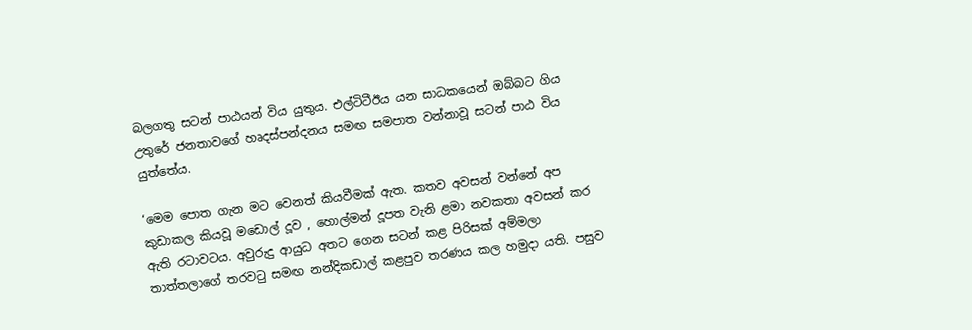බලගතු සටන් පාඨයන් විය යුතුය. එල්ටිටීඊය යන සාධකයෙන් ඔබ්බට ගිය උතුරේ ජනතාවගේ හෘදස්පන්දනය සමඟ සමපාත වන්නාවූ සටන් පාඨ විය යුත්තේය.

‘මෙම පොත ගැන මට වෙනත් කියවීමක් ඇත. කතව අවසන් වන්නේ අප කුඩාකල කියවූ මඩොල් දූව , හොල්මන් දූපත වැනි ළමා නවකතා අවසන් කර ඇති රටාවටය. අවුරුදු ආයුධ අතට ගෙන සටන් කළ පිරිසක් අම්මලා තාත්තලාගේ තරවටු සමඟ නන්දිකඩාල් කළපුව තරණය කල හමුදා යති. පසුව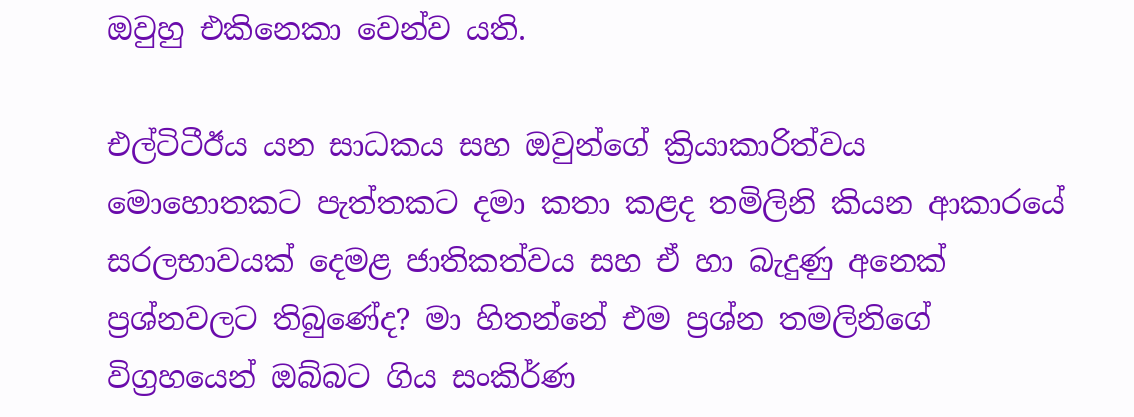ඔවුහු එකිනෙකා වෙන්ව යති.

එල්ටිටීඊය යන සාධකය සහ ඔවුන්ගේ ක්‍රියාකාරිත්වය මොහොතකට පැත්තකට දමා කතා කළද තමිලිනි කියන ආකාරයේ සරලභාවයක් දෙමළ ජාතිකත්වය සහ ඒ හා බැදුණු අනෙක් ප්‍රශ්නවලට තිබුණේද? මා හිතන්නේ එම ප්‍රශ්න තමලිනිගේ විග්‍රහයෙන් ඔබ්බට ගිය සංකිර්ණ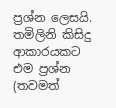ප්‍රශ්න ලෙසයි. තමිලිනි කිසිදු ආකාරයකට එම ප්‍රශ්න (තවමත්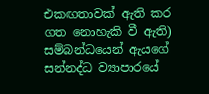එකඟතාවක් ඇති කර ගත නොහැකි වී ඇති) සම්බන්ධයෙන් ඇයගේ සන්නද්ධ ව්‍යාපාරයේ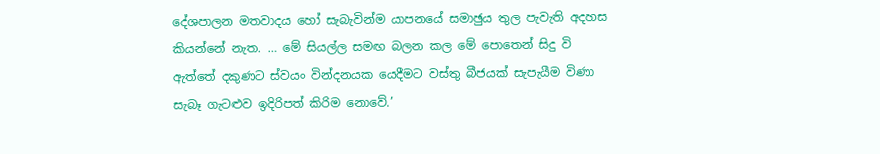දේශපාලන මතවාදය හෝ සැබැවින්ම යාපනයේ සමාඡුය තුල පැවැති අදහස කියන්නේ නැත. … මේ සියල්ල සමඟ බලන කල මේ පොතෙන් සිදු වි ඇත්තේ දකුණට ස්වයං වින්දනයක යෙදීමට වස්තු බීජයක් සැපැයීම විණා සැබෑ ගැටළුව ඉදිරිපත් කිරිම නොවේ.’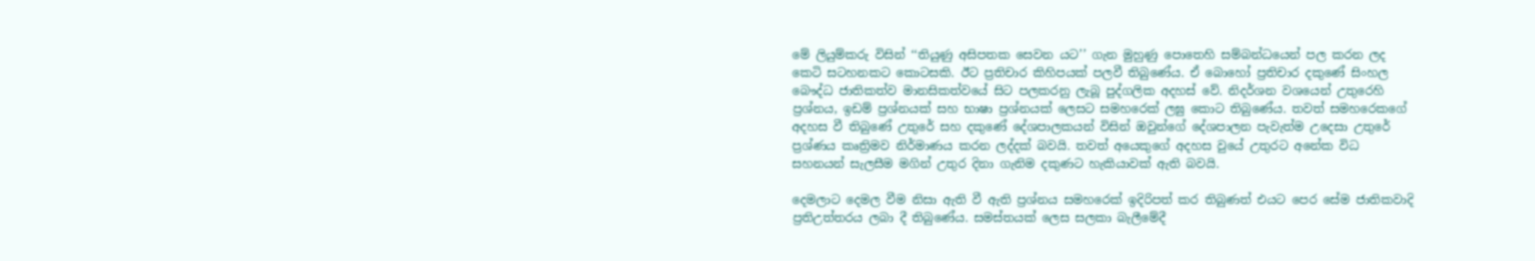මේ ලියුම්කරු විසින් ‘‘තියුණු අසිපතක සෙවන යට’’ ගැන මුහුණු පොතෙහි සම්බන්ධයෙන් පල කරන ලද කෙටි සටහනකට කොටසකි. ඊට ප්‍රතිචාර කිහිපයක් පලවී තිබුණේය. ඒ බොහෝ ප්‍රතිචාර දකුණේ සිංහල බෞද්ධ ජාතිකත්ව මානසිකත්වයේ සිට පලකරනු ලැබූ පුද්ගලික අදහස් වේ. නිදර්ශන වශයෙන් උතුරෙහි ප්‍රශ්නය, ඉඩම් ප්‍රශ්නයක් සහ භාෂා ප්‍රශ්නයක් ලෙසට සමහරෙක් ලඝු කොට තිබුණේය. තවත් සමහරෙකගේ අදහස වී තිබුණේ උතුරේ සහ දකුණේ දේශපාලකයන් විසින් ඔවුන්ගේ දේශපාලන පැවැත්ම උදෙසා උතුරේ ප්‍රශ්ණය කෘත්‍රිමව නිර්මාණය කරන ලද්දක් බවයි. තවත් අයෙකුගේ අදහස වුයේ උතුරට අනේක විධ සහනයන් සැලසීම මගින් උතුර දිනා ගැනිම දකුණට හැකියාවක් ඇති බවයි.

දෙමලාට දෙමල වීම නිසා ඇති වී ඇති ප්‍රශ්නය සමහරෙක් ඉදිරිපත් කර තිබුණත් එයට පෙර සේම ජාතිකවාදි ප්‍රතිඋත්තරය ලබා දී තිබුණේය. සමස්තයක් ලෙස සලකා බැලීමේදී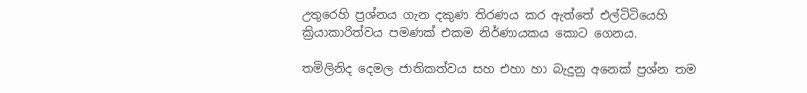උතුරෙහි ප්‍රශ්නය ගැන දකුණ තිරණය කර ඇත්තේ එල්ටිටියෙහි ක්‍රියාකාරිත්වය පමණක් එකම නිර්ණායකය කොට ගෙනය.

තමිලිනිද දෙමල ජාතිකත්වය සහ එහා හා බැදුනු අනෙක් ප්‍රශ්න තම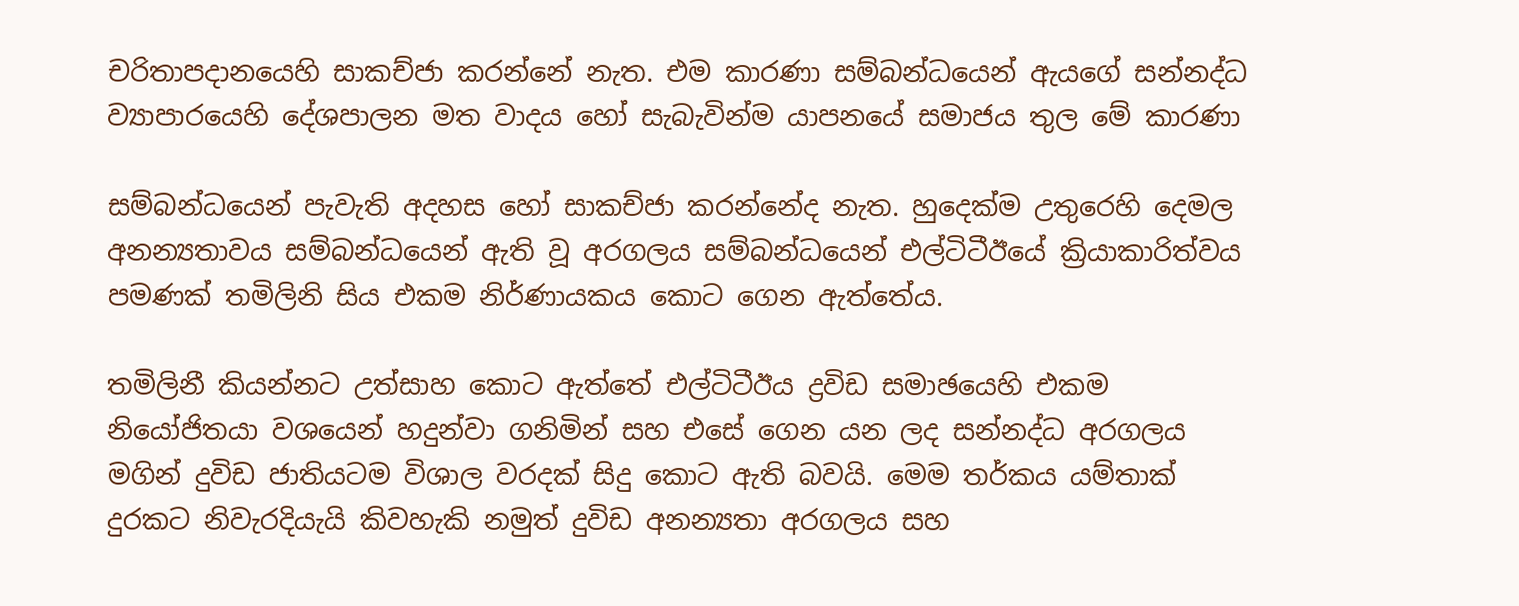චරිතාපදානයෙහි සාකච්ජා කරන්නේ නැත. එම කාරණා සම්බන්ධයෙන් ඇයගේ සන්නද්ධ ව්‍යාපාරයෙහි දේශපාලන මත වාදය හෝ සැබැවින්ම යාපනයේ සමාජය තුල මේ කාරණා

සම්බන්ධයෙන් පැවැති අදහස හෝ සාකච්ජා කරන්නේද නැත. හුදෙක්ම උතුරෙහි දෙමල අනන්‍යතාවය සම්බන්ධයෙන් ඇති වූ අරගලය සම්බන්ධයෙන් එල්ටිටීඊයේ ක්‍රියාකාරිත්වය පමණක් තමිලිනි සිය එකම නිර්ණායකය කොට ගෙන ඇත්තේය.

තමිලිනී කියන්නට උත්සාහ කොට ඇත්තේ එල්ටිටීඊය ද්‍රවිඩ සමාඡයෙහි එකම නියෝජිතයා වශයෙන් හදුන්වා ගනිමින් සහ එසේ ගෙන යන ලද සන්නද්ධ අරගලය මගින් දුවිඩ ජාතියටම විශාල වරදක් සිදු කොට ඇති බවයි. මෙම තර්කය යම්තාක් දුරකට නිවැරදියැයි කිවහැකි නමුත් දුවිඩ අනන්‍යතා අරගලය සහ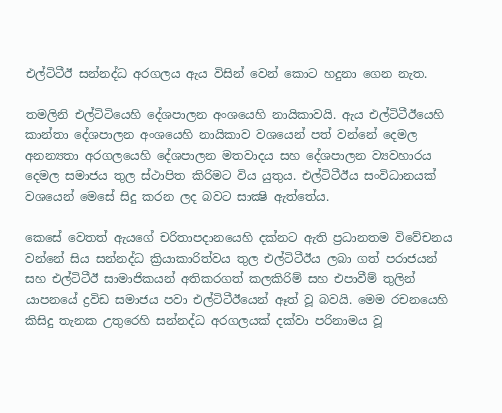එල්ටිටීඊ සන්නද්ධ අරගලය ඇය විසින් වෙන් කොට හදුනා ගෙන නැත.

තමලිනි එල්ටිටියෙහි දේශපාලන අංශයෙහි නායිකාවයි. ඇය එල්ටිටීඊයෙහි කාන්තා දේශපාලන අංශයෙහි නායිකාව වශයෙන් පත් වන්නේ දෙමල අනන්‍යතා අරගලයෙහි දේශපාලන මතවාදය සහ දේශපාලන ව්‍යවහාරය දෙමල සමාජය තුල ස්ථාපිත කිරිමට විය යුතුය. එල්ටිටීඊය සංවිධානයක් වශයෙන් මෙසේ සිදු කරන ලද බවට සාක්‍ෂි ඇත්තේය.

කෙසේ වෙතත් ඇයගේ චරිතාපදානයෙහි දක්නට ඇති ප්‍රධානතම විවේචනය වන්නේ සිය සන්නද්ධ ක්‍රියාකාරිත්වය තුල එල්ටිටීඊය ලබා ගත් පරාජයන් සහ එල්ටිටීඊ සාමාජිකයන් අතිකරගත් කලකිරිම් සහ එපාවීම් තුලින් යාපනයේ ද්‍රවිඩ සමාජය පවා එල්ටිටීඊයෙන් ඈත් වූ බවයි. මෙම රචනයෙහි කිසිදු තැනක උතුරෙහි සන්නද්ධ අරගලයක් දක්වා පරිනාමය වූ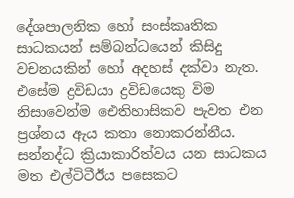දේශපාලනික හෝ සංස්කෘතික සාධකයන් සම්බන්ධයෙන් කිසිදු වචනයකින් හෝ අදහස් දක්වා නැත. එසේම ද්‍රවිඩයා ද්‍රවිඩයෙකු විම නිසාවෙන්ම ඓතිහාසිකව පැවත එන ප්‍රශ්නය ඇය කතා නොකරන්නීය. සන්නද්ධ ක්‍රියාකාරිත්වය යන සාධකය මත එල්ටිටීඊය පසෙකට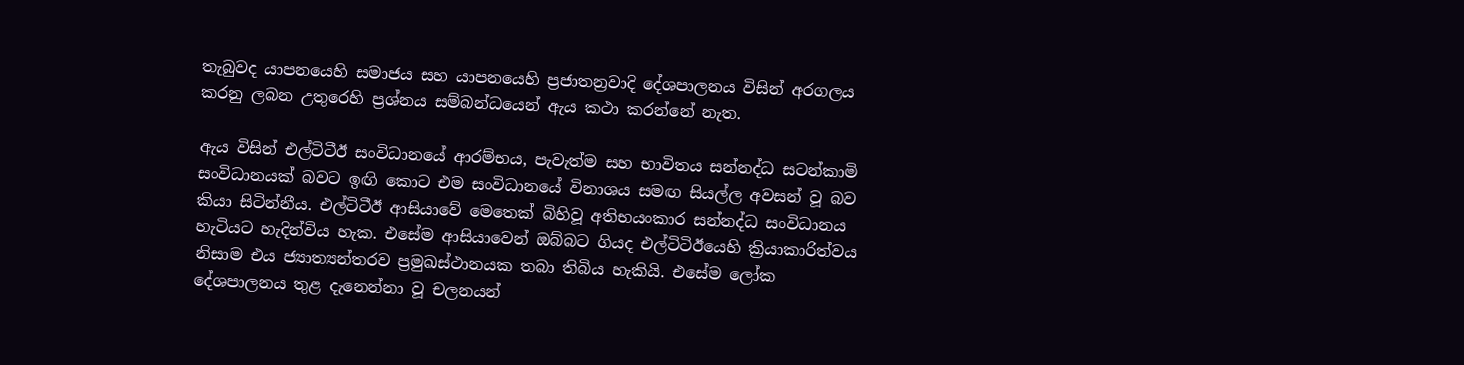තැබුවද යාපනයෙහි සමාජය සහ යාපනයෙහි ප්‍රජාතන්‍රවාදි දේශපාලනය විසින් අරගලය කරනු ලබන උතුරෙහි ප්‍රශ්නය සම්බන්ධයෙන් ඇය කථා කරන්නේ නැත.

ඇය විසින් එල්ටිටීඊ සංවිධානයේ ආරම්භය, පැවැත්ම සහ භාවිතය සන්නද්ධ සටන්කාමි සංවිධානයක් බවට ඉඟි කොට එම සංවිධානයේ විනාශය සමඟ සියල්ල අවසන් වූ බව කියා සිටින්නීය. එල්ටිටීඊ ආසියාවේ මෙතෙක් බිහිවූ අතිභයංකාර සන්නද්ධ සංවිධානය හැටියට හැදින්විය හැක. එසේම ආසියාවෙන් ඔබ්බට ගියද එල්ටිටිඊයෙහි ක්‍රියාකාරිත්වය නිසාම එය ජ්‍යාත්‍යන්තරව ප්‍රමුඛස්ථානයක තබා තිබිය හැකියි. එසේම ලෝක දේශපාලනය තුළ දැනෙන්නා වූ චලනයන්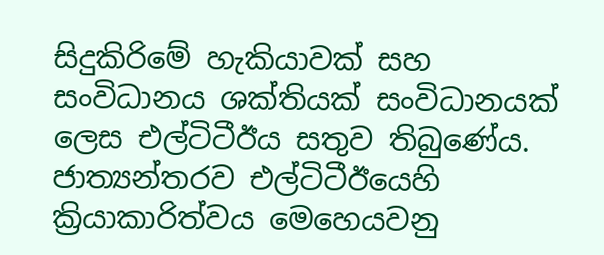සිදුකිරිමේ හැකියාවක් සහ සංවිධානය ශක්තියක් සංවිධානයක් ලෙස එල්ටිටීඊය සතුව තිබුණේය. ජාත්‍යන්තරව එල්ටිටීඊයෙහි ක්‍රියාකාරිත්වය මෙහෙයවනු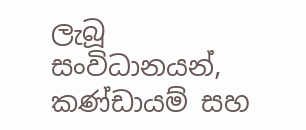ලැබූ සංවිධානයන්, කණ්ඩායම් සහ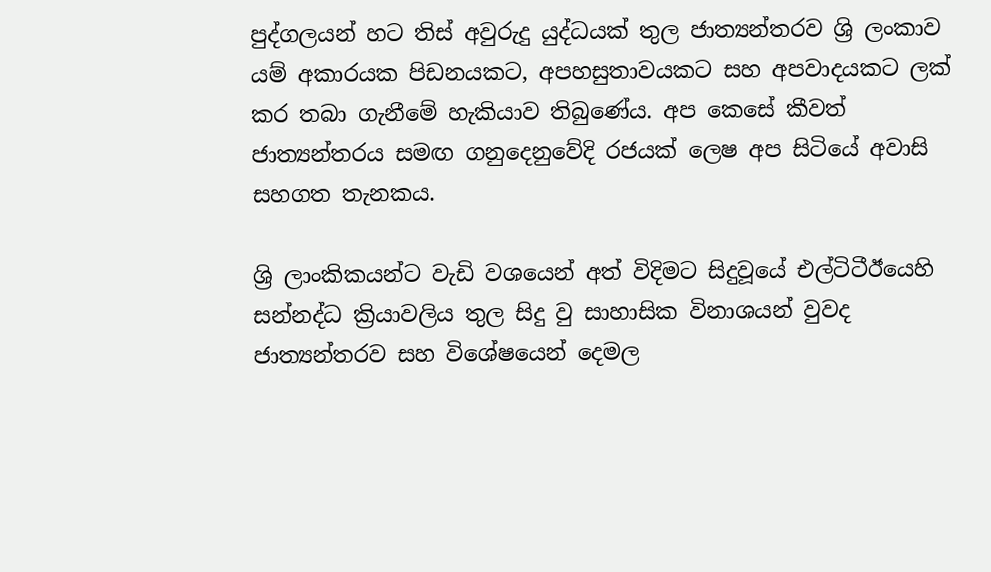පුද්ගලයන් හට තිස් අවුරුදු යුද්ධයක් තුල ජාත්‍යන්තරව ශ්‍රි ලංකාව යම් අකාරයක පිඩනයකට, අපහසුතාවයකට සහ අපවාදයකට ලක් කර තබා ගැනීමේ හැකියාව තිබුණේය. අප කෙසේ කීවත් ජාත්‍යන්තරය සමඟ ගනුදෙනුවේදි රජයක් ලෙෂ අප සිටියේ අවාසි සහගත තැනකය.

ශ්‍රි ලාංකිකයන්ට වැඩි වශයෙන් අත් විදිමට සිදුවූයේ එල්ටිටීඊයෙහි සන්නද්ධ ක්‍රියාවලිය තුල සිදු වු සාහාසික විනාශයන් වුවද ජාත්‍යන්තරව සහ විශේෂයෙන් දෙමල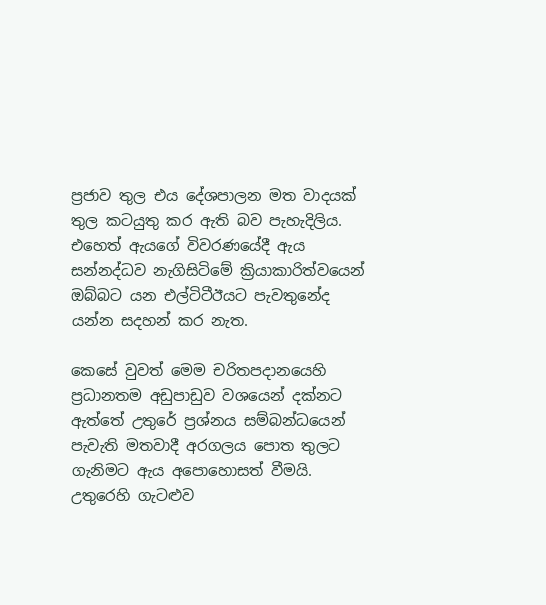ප්‍රජාව තුල එය දේශපාලන මත වාදයක් තුල කටයුතු කර ඇති බව පැහැදිලිය. එහෙත් ඇයගේ විවරණයේදී ඇය සන්නද්ධව නැගිසිටිමේ ක්‍රියාකාරිත්වයෙන් ඔබ්බට යන එල්ටිටීඊයට පැවතුනේද යන්න සදහන් කර නැත.

කෙසේ වුවත් මෙම චරිතපදානයෙහි ප්‍රධානතම අඩුපාඩුව වශයෙන් දක්නට ඇත්තේ උතුරේ ප්‍රශ්නය සම්බන්ධයෙන් පැවැති මතවාදී අරගලය පොත තුලට ගැනිමට ඇය අපොහොසත් වීමයි. උතුරෙහි ගැටළුව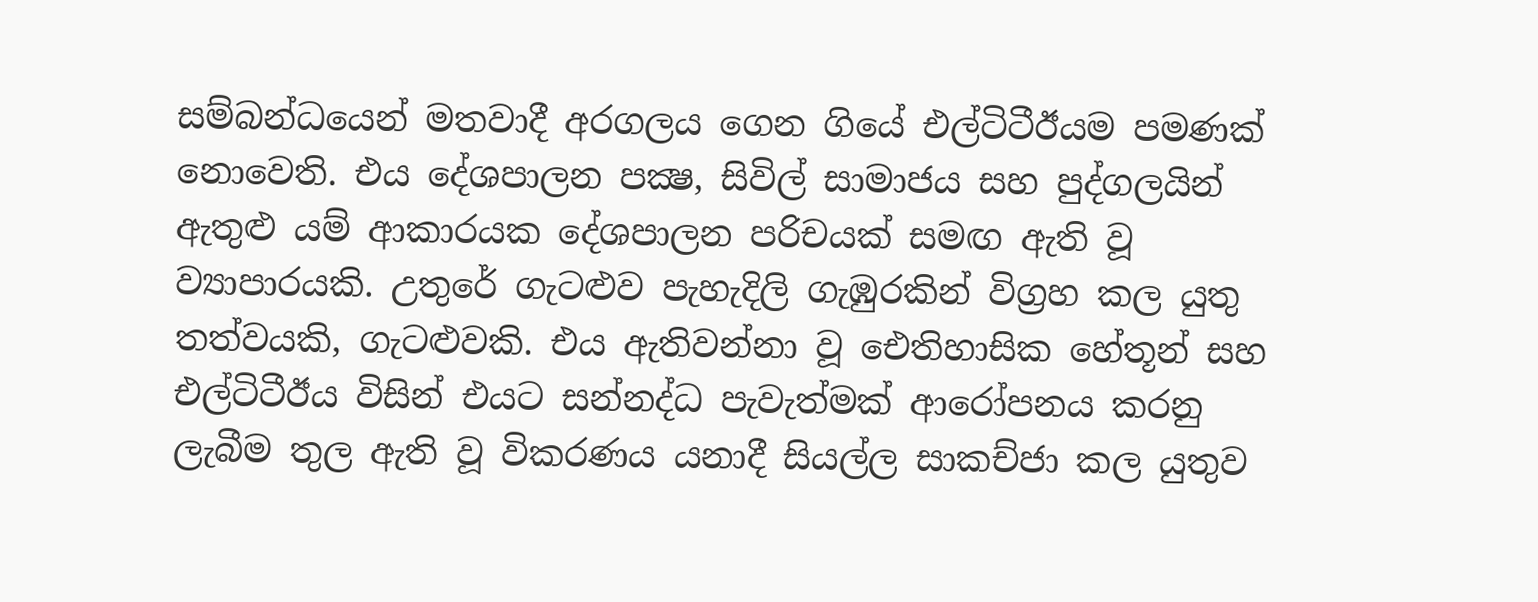සම්බන්ධයෙන් මතවාදී අරගලය ගෙන ගියේ එල්ටිටීඊයම පමණක් නොවෙති. එය දේශපාලන පක්‍ෂ, සිවිල් සාමාජය සහ පුද්ගලයින් ඇතුළු යම් ආකාරයක දේශපාලන පරිචයක් සමඟ ඇති වූ ව්‍යාපාරයකි. උතුරේ ගැටළුව පැහැදිලි ගැඹුරකින් විග්‍රහ කල යුතු තත්වයකි, ගැටළුවකි. එය ඇතිවන්නා වූ ඓතිහාසික හේතූන් සහ එල්ටිටීඊය විසින් එයට සන්නද්ධ පැවැත්මක් ආරෝපනය කරනු ලැබීම තුල ඇති වූ විකරණය යනාදී සියල්ල සාකච්ජා කල යුතුව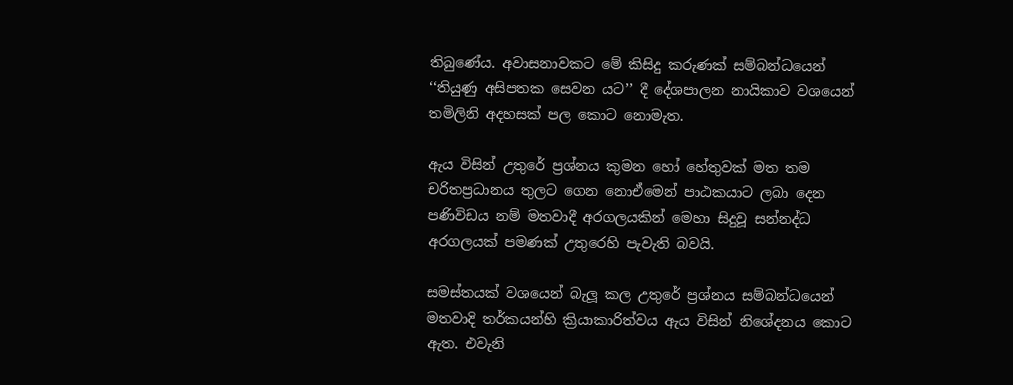තිබුණේය. අවාසනාවකට මේ කිසිදු කරුණක් සම්බන්ධයෙන් ‘‘තියුණු අසිපතක සෙවන යට’’ දී දේශපාලන නායිකාව වශයෙන් තමිලිනි අදහසක් පල කොට නොමැත.

ඇය විසින් උතුරේ ප්‍රශ්නය කුමන හෝ හේතුවක් මත තම චරිතප්‍රධානය තුලට ගෙන නොඒමෙන් පාඨකයාට ලබා දෙන පණිවිඩය නම් මතවාදී අරගලයකින් මෙහා සිදුවූ සන්නද්ධ අරගලයක් පමණක් උතුරෙහි පැවැති බවයි.

සමස්තයක් වශයෙන් බැලූ කල උතුරේ ප්‍රශ්නය සම්බන්ධයෙන් මතවාදි තර්කයන්හි ක්‍රියාකාරිත්වය ඇය විසින් නිශේදනය කොට ඇත. එවැනි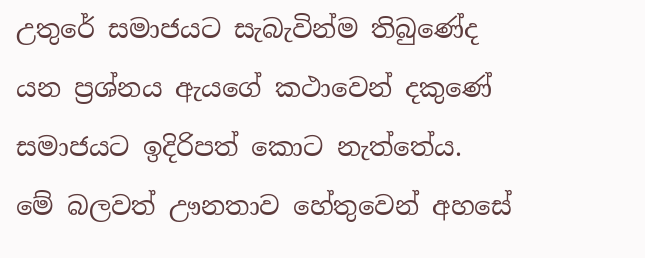උතුරේ සමාජයට සැබැවින්ම තිබුණේද යන ප්‍රශ්නය ඇයගේ කථාවෙන් දකුණේ සමාජයට ඉදිරිපත් කොට නැත්තේය. මේ බලවත් ඌනතාව හේතුවෙන් අහසේ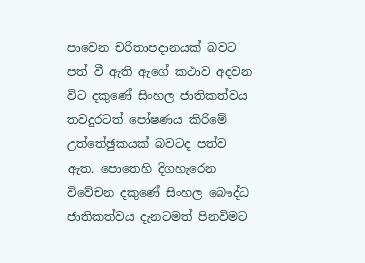පාවෙන චරිතාපදානයක් බවට පත් වී ඇති ඇගේ කථාව අදවන විට දකුණේ සිංහල ජාතිකත්වය තවදුරටත් පෝෂණය කිරිමේ උත්තේඡුකයක් බවටද පත්ව ඇත. පොතෙහි දිගහැරෙන විවේචන දකුණේ සිංහල බෞද්ධ ජාතිකත්වය දැනටමත් පිනවිමට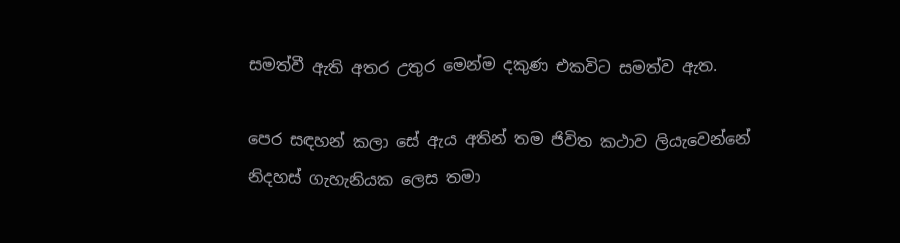සමත්වී ඇති අතර උතුර මෙන්ම දකුණ එකවිට සමත්ව ඇත.

පෙර සඳහන් කලා සේ ඇය අතින් තම ජිවිත කථාව ලියැවෙන්නේ නිදහස් ගැහැනියක ලෙස තමා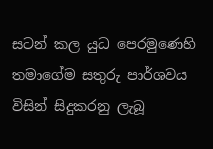සටන් කල යුධ පෙරමුණෙහි තමාගේම සතුරු පාර්ශවය විසින් සිදුකරනු ලැබූ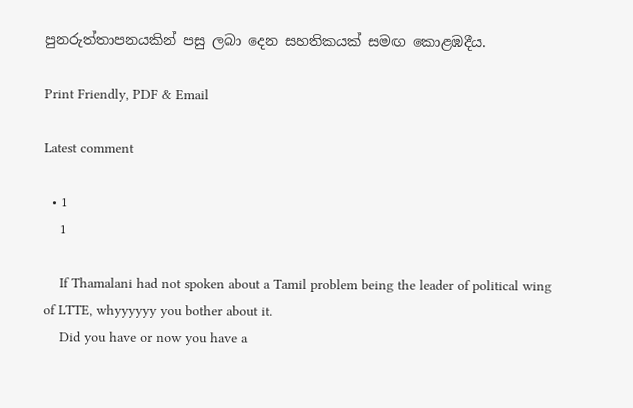පුනරුත්තාපනයකින් පසු ලබා දෙන සහතිකයක් සමඟ කොළඹදීය.

Print Friendly, PDF & Email

Latest comment

  • 1
    1

    If Thamalani had not spoken about a Tamil problem being the leader of political wing of LTTE, whyyyyyy you bother about it.
    Did you have or now you have a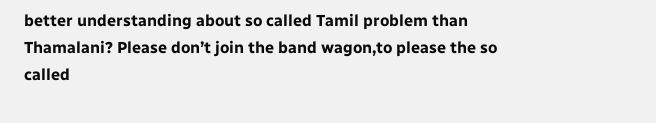better understanding about so called Tamil problem than Thamalani? Please don’t join the band wagon,to please the so called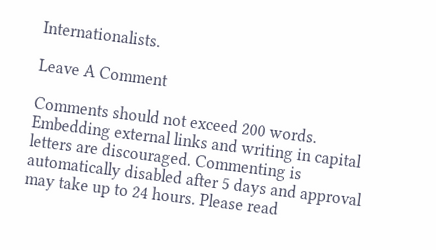Internationalists.

Leave A Comment

Comments should not exceed 200 words. Embedding external links and writing in capital letters are discouraged. Commenting is automatically disabled after 5 days and approval may take up to 24 hours. Please read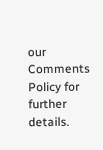our Comments Policy for further details.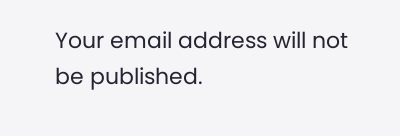Your email address will not be published.